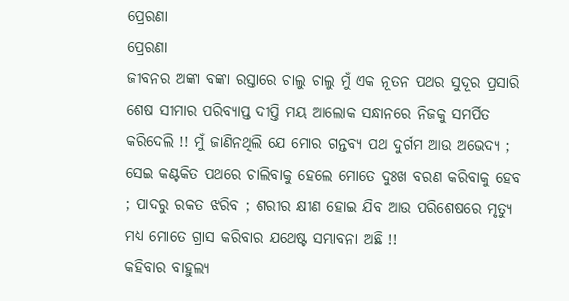ପ୍ରେରଣା
ପ୍ରେରଣା
ଜୀବନର ଅଙ୍କା ବଙ୍କା ରସ୍ତାରେ ଚାଲୁ ଚାଲୁ ମୁଁ ଏକ ନୂତନ ପଥର ସୁଦୂର ପ୍ରସାରି ଶେଷ ସୀମାର ପରିବ୍ୟାପ୍ତ ଦୀପ୍ତି ମୟ ଆଲୋକ ସନ୍ଧାନରେ ନିଜକୁ ସମର୍ପିତ କରିଦେଲି !! ମୁଁ ଜାଣିନଥିଲି ଯେ ମୋର ଗନ୍ତବ୍ୟ ପଥ ଦୁର୍ଗମ ଆଉ ଅଭେଦ୍ୟ ; ସେଇ କଣ୍ଟକିତ ପଥରେ ଚାଲିବାକୁ ହେଲେ ମୋତେ ଦୁଃଖ ବରଣ କରିବାକୁ ହେବ ; ପାଦରୁ ରକତ ଝରିବ ; ଶରୀର କ୍ଷୀଣ ହୋଇ ଯିବ ଆଉ ପରିଶେଷରେ ମୃତ୍ଯୁ ମଧ୍ୟ ମୋତେ ଗ୍ରାସ କରିବାର ଯଥେଷ୍ଟ ସମ୍ଭାବନା ଅଛି !!
କହିବାର ବାହୁଲ୍ୟ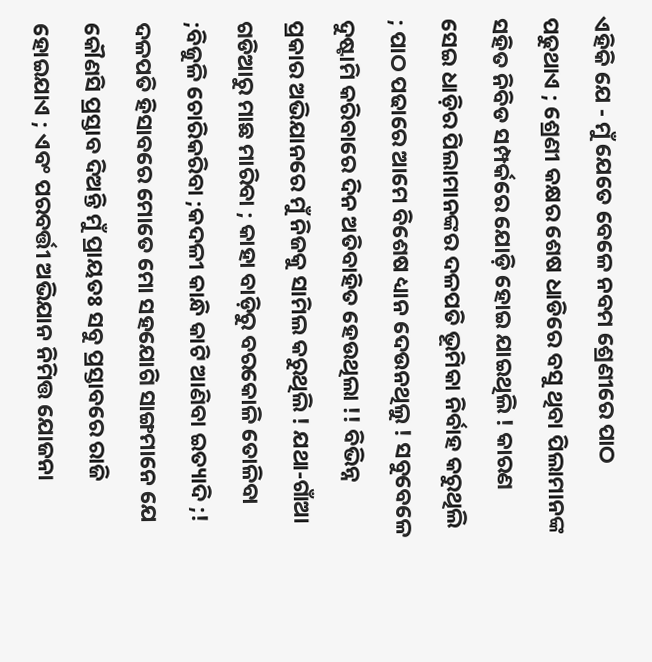ଏହିକି ଯେ - ମୁଁ ଯେତେ ବେଳେ ନବମ ଶ୍ରେଣୀରେ ପାଠ ପଢୁଥାଏ ; ଶ୍ରେଣୀ କକ୍ଷର ଶେଷ ଧାଡିରେ ବସୁ ଥିବା ପିଲାମାନଙ୍କ ସହିତ ନିବିଡ ସମ୍ପର୍କରେ ଯୋଡ଼ି ହୋଇ ଯାଇଥିଲି ! କାରଣ ସେଇ ଧାଡ଼ିର ପିଲାମାନଙ୍କର ଦଳପତି ଭୂମିକା ନିର୍ବାହ କରୁଥିଲି ; ପାଠ ପଢାରେ ଆମେ ବିଶେଷ ଧ୍ୟାନ ଦେଉନଥିଲୁ ! ସବୁବେଳେ ଦୁଷ୍ଟାମି କରିବାରେ ଦିନ ଅତିବାହିତ ହେଉଥିଲା !! ବିଭିନ୍ନ ପ୍ରକାର ଅଭିଯାନରେ ମୁଁ ନିଜକୁ ସାମିଲ କରୁଥିଲି ! ଯଥା-ଗାଁଆ ଗଡିଆରୁ ମାଛ ମାରିବା ; କାହା ବାଡ଼ିରୁ ବରକୋଳି ତୋଳିବା ;ବିଜୁଳି ଚୋରିକରିବା ;କଦଳୀ କାନ୍ଧି କାଟି ଆଣିବା ଇତ୍ୟାଦି ;! ଦଳପତି ହିସାବରେ ମୋତେ ମୋ ସହଯୋଗି ସାଙ୍ଗମାନେ ଯେ କୌଣସି ପ୍ରସ୍ତାବ ଦିଅନ୍ତି ମୁଁ ପ୍ରାୟତଃ ସବୁ ପ୍ରସ୍ତାବରେ ରାଜି ହୋଇଯାଏ ; ଏବଂ ପରବର୍ତ୍ତୀ ଅଭିଯାନ ନିମିତ୍ତ ଯୋଜନା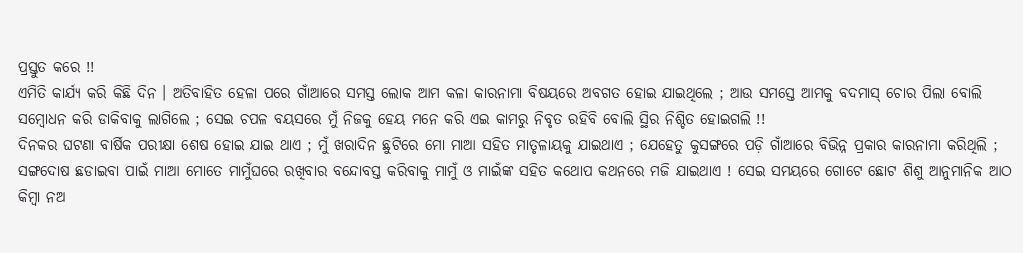ପ୍ରସ୍ତୁତ କରେ !!
ଏମିତି କାର୍ଯ୍ୟ କରି କିଛି ଦିନ । ଅତିବାହିତ ହେଳା ପରେ ଗାଁଆରେ ସମସ୍ତ ଲୋକ ଆମ କଳା କାରନାମା ବିଷୟରେ ଅବଗତ ହୋଇ ଯାଇଥିଲେ ; ଆଉ ସମସ୍ତେ ଆମକୁ ବଦମାସ୍ ଚୋର ପିଲା ବୋଲି ସମ୍ବୋଧନ କରି ଡାକିବାକୁ ଲାଗିଲେ ; ସେଇ ଚପଳ ବୟସରେ ମୁଁ ନିଜକୁ ହେୟ ମନେ କରି ଏଇ କାମରୁ ନିବୃତ ରହିବି ବୋଲି ସ୍ଥିର ନିଶ୍ଚିତ ହୋଇଗଲି !!
ଦିନକର ଘଟଣା ବାର୍ଷିକ ପରୀକ୍ଷା ଶେଷ ହୋଇ ଯାଇ ଥାଏ ; ମୁଁ ଖରାଦିନ ଛୁଟିରେ ମୋ ମାଆ ସହିତ ମାତୃଳାୟକୁ ଯାଇଥାଏ ; ଯେହେତୁ କୁସଙ୍ଗରେ ପଡ଼ି ଗାଁଆରେ ବିଭିନ୍ନ ପ୍ରକାର କାରନାମା କରିଥିଲି ; ସଙ୍ଗଦୋଷ ଛଡାଇବା ପାଇଁ ମାଆ ମୋତେ ମାମୁଁଘରେ ରଖିବାର ବନ୍ଦୋବସ୍ତ କରିବାକୁ ମାମୁଁ ଓ ମାଇଁଙ୍କ ସହିତ କଥୋପ କଥନରେ ମଜି ଯାଇଥାଏ ! ସେଇ ସମୟରେ ଗୋଟେ ଛୋଟ ଶିଶୁ ଆନୁମାନିକ ଆଠ କିମ୍ବା ନଅ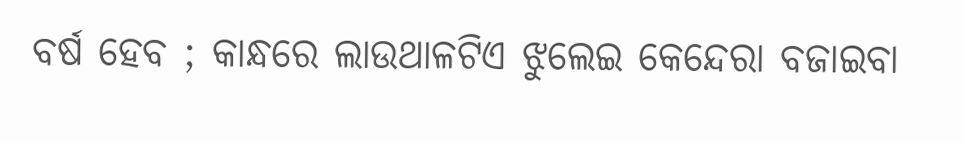ବର୍ଷ ହେବ ; କାନ୍ଧରେ ଲାଉଥାଳଟିଏ ଝୁଲେଇ କେନ୍ଦେରା ବଜାଇବା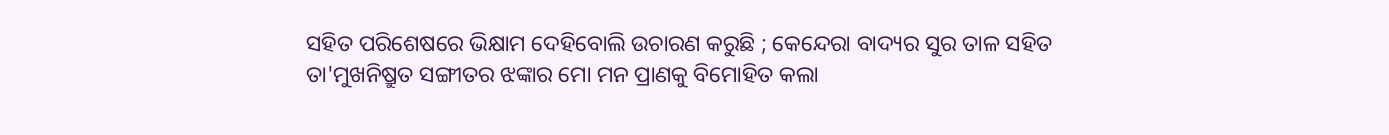ସହିତ ପରିଶେଷରେ ଭିକ୍ଷାମ ଦେହିବୋଲି ଉଚାରଣ କରୁଛି ; କେନ୍ଦେରା ବାଦ୍ୟର ସୁର ତାଳ ସହିତ ତା'ମୁଖନିଷ୍ରୁତ ସଙ୍ଗୀତର ଝଙ୍କାର ମୋ ମନ ପ୍ରାଣକୁ ବିମୋହିତ କଲା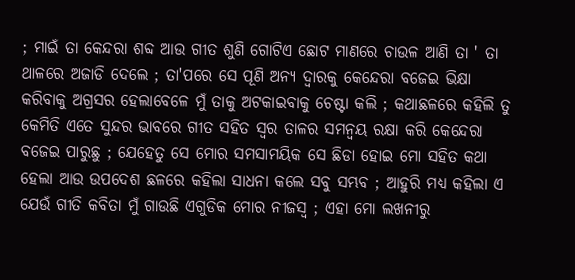; ମାଇଁ ତା କେନ୍ଦରା ଶବ୍ଦ ଆଉ ଗୀତ ଶୁଣି ଗୋଟିଏ ଛୋଟ ମାଣରେ ଚାଉଳ ଆଣି ତା ' ତା ଥାଳରେ ଅଜାଡି ଦେଲେ ; ତା'ପରେ ସେ ପୂଣି ଅନ୍ୟ ଦ୍ୱାରକୁ କେନ୍ଦେରା ବଜେଇ ଭିକ୍ଷା କରିବାକୁ ଅଗ୍ରସର ହେଲାବେଳେ ମୁଁ ତାକୁ ଅଟକାଇବାକୁ ଚେଷ୍ଟା କଲି ; କଥାଛଳରେ କହିଲି ତୁ କେମିତି ଏତେ ସୁନ୍ଦର ଭାବରେ ଗୀତ ସହିତ ସ୍ୱର ତାଳର ସମନ୍ୱୟ ରକ୍ଷା କରି କେନ୍ଦେରା ବଜେଇ ପାରୁଛୁ ; ଯେହେତୁ ସେ ମୋର ସମସାମୟିକ ସେ ଛିଡା ହୋଇ ମୋ ସହିତ କଥା ହେଲା ଆଉ ଉପଦେଶ ଛଳରେ କହିଲା ସାଧନା କଲେ ସବୁ ସମ୍ଭବ ; ଆହୁରି ମଧ୍ୟ କହିଲା ଏ ଯେଉଁ ଗୀତି କବିତା ମୁଁ ଗାଉଛି ଏଗୁଡିକ ମୋର ନୀଜସ୍ଵ ; ଏହା ମୋ ଲଖନୀରୁ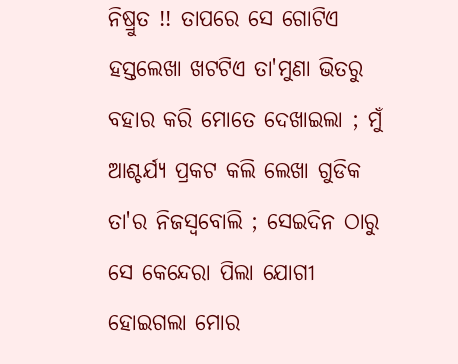ନିଷ୍ରୁତ !! ତାପରେ ସେ ଗୋଟିଏ ହସ୍ତଲେଖା ଖଟଟିଏ ତା'ମୁଣା ଭିତରୁ ବହାର କରି ମୋତେ ଦେଖାଇଲା ; ମୁଁ ଆଶ୍ଚର୍ଯ୍ୟ ପ୍ରକଟ କଲି ଲେଖା ଗୁଡିକ ତା'ର ନିଜସ୍ୱବୋଲି ; ସେଇଦିନ ଠାରୁ ସେ କେନ୍ଦେରା ପିଲା ଯୋଗୀ ହୋଇଗଲା ମୋର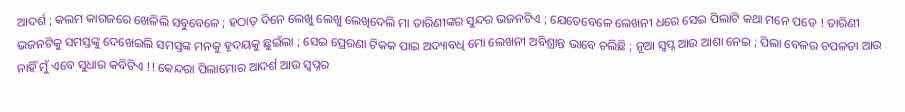ଆଦର୍ଶ ; କଲମ କାଗଜରେ ଖେଳିଲି ସବୁବେଳେ ; ହଠାତ୍ ଦିନେ ଲେଖୁ ଲେଖୁ ଲେଖିଦେଲି ମା ତାରିଣୀଙ୍କର ସୁନ୍ଦର ଭଜନଟିଏ ; ଯେତେବେଳେ ଲେଖନୀ ଧରେ ସେଇ ପିଲାଟି କଥା ମନେ ପଡେ ! ତାରିଣୀ ଭଜନଟିକୁ ସମସ୍ତଙ୍କୁ ଦେଖେଇଲି ସମସ୍ତଙ୍କ ମନକୁ ହୃଦୟକୁ ଛୁଇଁଲା ; ସେଇ ପ୍ରେରଣା ଟିକକ ପାଇ ଅଦ୍ୟାବଧି ମୋ ଲେଖନୀ ଅବିଶ୍ରାନ୍ତ ଭାବେ ଚଲିଛି ; ନୂଆ ସ୍ୱପ୍ନ ଆଉ ଆଶା ନେଇ ; ପିଲା ବେଳର ଚପଳତା ଆଉ ନାହିଁ ମୁଁ ଏବେ ସୁଧାର କବିଟିଏ !! କେନ୍ଦରା ପିଲାମୋର ଆଦର୍ଶ ଆଉ ସ୍ୱପ୍ନର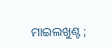ମାଇଲଖୁଣ୍ଟ ;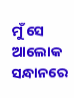ମୁଁ ସେ ଆଲୋକ ସନ୍ଧାନରେ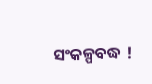ସଂକଳ୍ପବଦ୍ଧ !